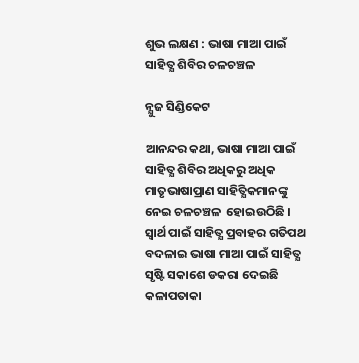ଶୁଭ ଲକ୍ଷଣ : ଭାଷା ମାଆ ପାଇଁ ସାହିତ୍ଯ ଶିବିର ଚଳଚଞ୍ଚଳ

ନ୍ଯୁଜ ସିଣ୍ଡିକେଟ

ଆନନ୍ଦର କଥା, ଭାଷା ମାଆ ପାଇଁ ସାହିତ୍ଯ ଶିବିର ଅଧିକରୁ ଅଧିକ ମାତୃଭାଷାପ୍ରାଣ ସାହିତ୍ଯିକମାନଙ୍କୁ ନେଇ ଚଳଚଞ୍ଚଳ  ହୋଇଉଠିଛି । ସ୍ଵାର୍ଥ ପାଇଁ ସାହିତ୍ଯ ପ୍ରବାହର ଗତିପଥ ବଦଳାଇ ଭାଷା ମାଆ ପାଇଁ ସାହିତ୍ଯ ସୃଷ୍ଟି ସକାଶେ ଡକରା ଦେଇଛି କଳାପତାକା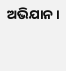ଅଭିଯାନ ।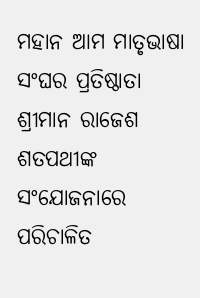ମହାନ ଆମ ମାତୃଭାଷା ସଂଘର ପ୍ରତିଷ୍ଠାତା ଶ୍ରୀମାନ ରାଜେଶ ଶତପଥୀଙ୍କ ସଂଯୋଜନାରେ ପରିଚାଳିତ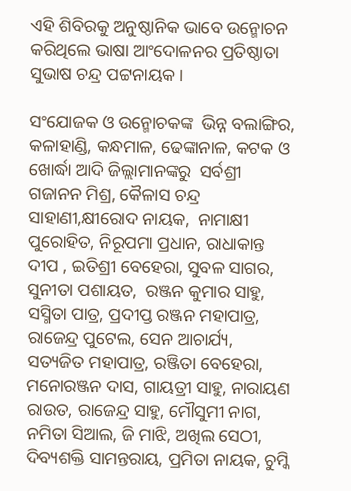ଏହି ଶିବିରକୁ ଅନୁଷ୍ଠାନିକ ଭାବେ ଉନ୍ମୋଚନ କରିଥିଲେ ଭାଷା ଆଂଦୋଳନର ପ୍ରତିଷ୍ଠାତା ସୁଭାଷ ଚନ୍ଦ୍ର ପଟ୍ଟନାୟକ ।

ସଂଯୋଜକ ଓ ଉନ୍ମୋଚକଙ୍କ  ଭିନ୍ନ ବଲାଙ୍ଗିର, କଳାହାଣ୍ଡି, କନ୍ଧମାଳ, ଢେଙ୍କାନାଳ, କଟକ ଓ ଖୋର୍ଦ୍ଧା ଆଦି ଜିଲ୍ଲାମାନଙ୍କରୁ  ସର୍ବଶ୍ରୀ ଗଜାନନ ମିଶ୍ର, କୈଳାସ ଚନ୍ଦ୍ର ସାହାଣୀ,କ୍ଷୀରୋଦ ନାୟକ,  ନାମାକ୍ଷୀ ପୁରୋହିତ, ନିରୂପମା ପ୍ରଧାନ, ରାଧାକାନ୍ତ ଦୀପ , ଇତିଶ୍ରୀ ବେହେରା, ସୁବଳ ସାଗର, ସୁନୀତା ପଶାୟତ,  ରଞ୍ଜନ କୁମାର ସାହୁ, ସସ୍ମିତା ପାତ୍ର, ପ୍ରଦୀପ୍ତ ରଞ୍ଜନ ମହାପାତ୍ର, ରାଜେନ୍ଦ୍ର ପୁଟେଲ, ସେନ ଆଚାର୍ଯ୍ୟ, ସତ୍ୟଜିତ ମହାପାତ୍ର, ରଞ୍ଜିତା ବେହେରା, ମନୋରଞ୍ଜନ ଦାସ, ଗାୟତ୍ରୀ ସାହୁ, ନାରାୟଣ ରାଉତ, ରାଜେନ୍ଦ୍ର ସାହୁ, ମୌସୁମୀ ନାଗ, ନମିତା ସିଆଲ, ଜି ମାଝି, ଅଖିଲ ସେଠୀ, ଦିବ୍ୟଶକ୍ତି ସାମନ୍ତରାୟ, ପ୍ରମିତା ନାୟକ, ଚୁମ୍କି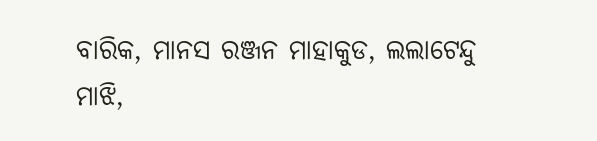ବାରିକ, ମାନସ ରଞ୍ଜନ ମାହାକୁଡ, ଲଲାଟେନ୍ଦୁ ମାଝି,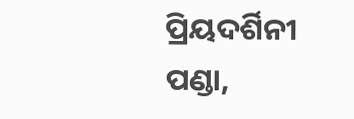ପ୍ରିୟଦର୍ଶିନୀ ପଣ୍ଡା,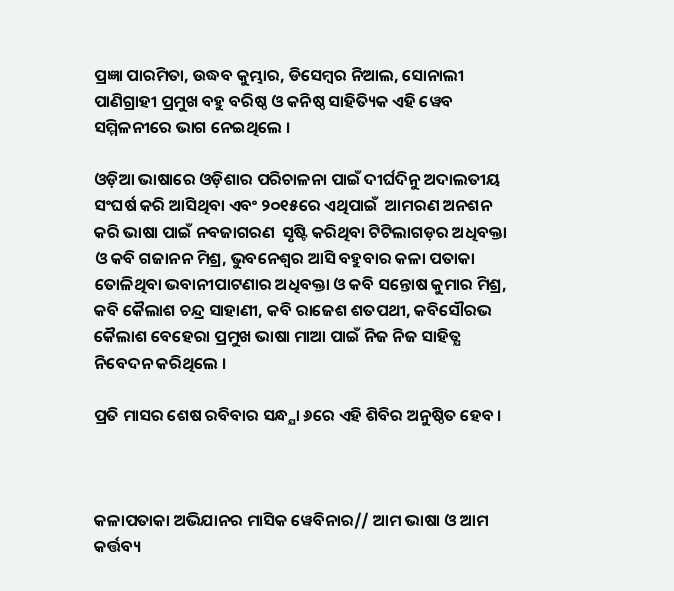ପ୍ରଜ୍ଞା ପାରମିତା, ଉଦ୍ଧବ କୁମ୍ଭାର, ଡିସେମ୍ବର ନିଆଲ, ସୋନାଲୀ ପାଣିଗ୍ରାହୀ ପ୍ରମୁଖ ବହୁ ବରିଷ୍ଠ ଓ କନିଷ୍ଠ ସାହିତ୍ୟିକ ଏହି ୱେବ ସମ୍ମିଳନୀରେ ଭାଗ ନେଇଥିଲେ ।

ଓଡ଼ିଆ ଭାଷାରେ ଓଡ଼ିଶାର ପରିଚାଳନା ପାଇଁ ଦୀର୍ଘଦିନୁ ଅଦାଲତୀୟ  ସଂଘର୍ଷ କରି ଆସିଥିବା ଏବଂ ୨୦୧୫ରେ ଏଥିପାଇଁ  ଆମରଣ ଅନଶନ କରି ଭାଷା ପାଇଁ ନବଜାଗରଣ  ସୃଷ୍ଟି କରିଥିବା ଟିଟିଲାଗଡ଼ର ଅଧିବକ୍ତା ଓ କବି ଗଜାନନ ମିଶ୍ର, ଭୁବନେଶ୍ବର ଆସି ବହୁବାର କଳା ପତାକା ତୋଳିଥିବା ଭବାନୀପାଟଣାର ଅଧିବକ୍ତା ଓ କବି ସନ୍ତୋଷ କୁମାର ମିଶ୍ର, କବି କୈଲାଶ ଚନ୍ଦ୍ର ସାହାଣୀ, କବି ରାଜେଶ ଶତପଥୀ, କବିସୌରଭ କୈଲାଶ ବେହେରା ପ୍ରମୁଖ ଭାଷା ମାଆ ପାଇଁ ନିଜ ନିଜ ସାହିତ୍ଯ ନିବେଦନ କରିଥିଲେ ।

ପ୍ରତି ମାସର ଶେଷ ରବିବାର ସନ୍ଧ୍ଯା ୬ରେ ଏହି ଶିବିର ଅନୁଷ୍ଠିତ ହେବ ।



କଳାପତାକା ଅଭିଯାନର ମାସିକ ୱେବିନାର// ଆମ ଭାଷା ଓ ଆମ କର୍ତ୍ତବ୍ୟ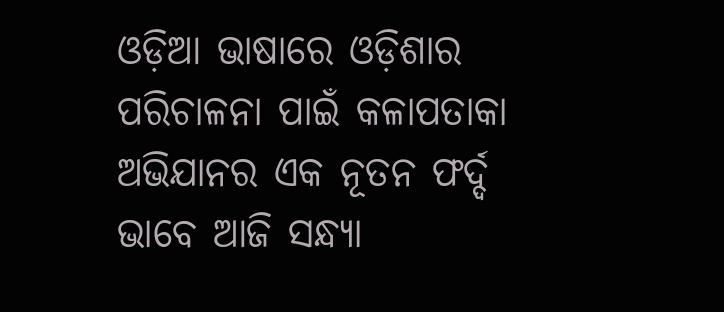ଓଡ଼ିଆ ଭାଷାରେ ଓଡ଼ିଶାର ପରିଚାଳନା ପାଇଁ କଳାପତାକା ଅଭିଯାନର ଏକ ନୂତନ ଫର୍ଦ୍ଦ ଭାବେ ଆଜି ସନ୍ଧ୍ଯା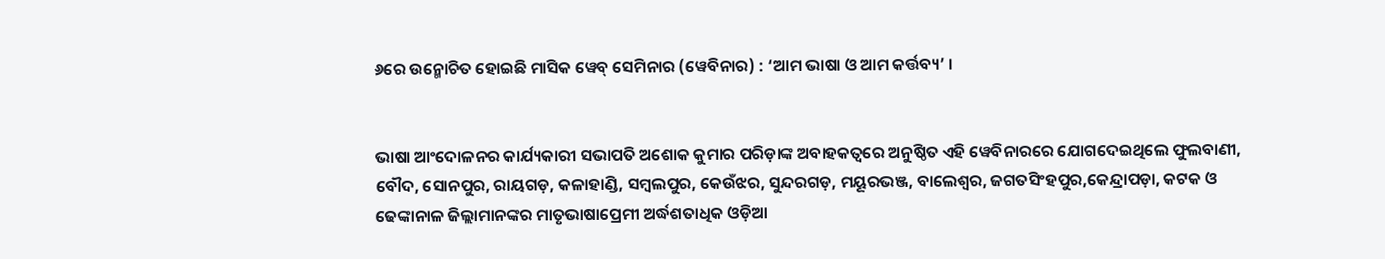୬ରେ ଉନ୍ମୋଚିତ ହୋଇଛି ମାସିକ ୱେବ୍ ସେମିନାର (ୱେବିନାର) : ‘ଆମ ଭାଷା ଓ ଆମ କର୍ତ୍ତବ୍ୟ’ ।


ଭାଷା ଆଂଦୋଳନର କାର୍ଯ୍ୟକାରୀ ସଭାପତି ଅଶୋକ କୁମାର ପରିଡ଼ାଙ୍କ ଅବାହକତ୍ବରେ ଅନୁଷ୍ଠିତ ଏହି ୱେବିନାରରେ ଯୋଗଦେଇଥିଲେ ଫୁଲବାଣୀ, ବୌଦ, ସୋନପୁର, ରାୟଗଡ଼, କଳାହାଣ୍ଡି, ସମ୍ବଲପୁର, କେଉଁଝର, ସୁନ୍ଦରଗଡ଼, ମୟୂରଭଞ୍ଜ, ବାଲେଶ୍ଵର, ଜଗତସିଂହପୁର,କେନ୍ଦ୍ରାପଡ଼ା, କଟକ ଓ ଢେଙ୍କାନାଳ ଜିଲ୍ଲାମାନଙ୍କର ମାତୃଭାଷାପ୍ରେମୀ ଅର୍ଦ୍ଧଶତାଧିକ ଓଡ଼ିଆ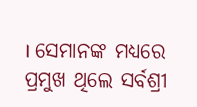। ସେମାନଙ୍କ ମଧ୍ୟରେ ପ୍ରମୁଖ ଥିଲେ ସର୍ବଶ୍ରୀ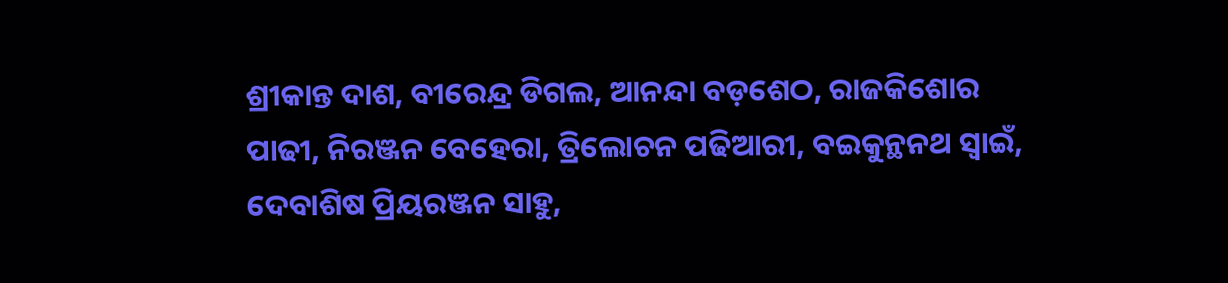ଶ୍ରୀକାନ୍ତ ଦାଶ, ବୀରେନ୍ଦ୍ର ଡିଗଲ, ଆନନ୍ଦା ବଡ଼ଶେଠ, ରାଜକିଶୋର ପାଢୀ, ନିରଞ୍ଜନ ବେହେରା, ତ୍ରିଲୋଚନ ପଢିଆରୀ, ବଇକୁନ୍ଥନଥ ସ୍ଵାଇଁ, ଦେବାଶିଷ ପ୍ରିୟରଞ୍ଜନ ସାହୁ,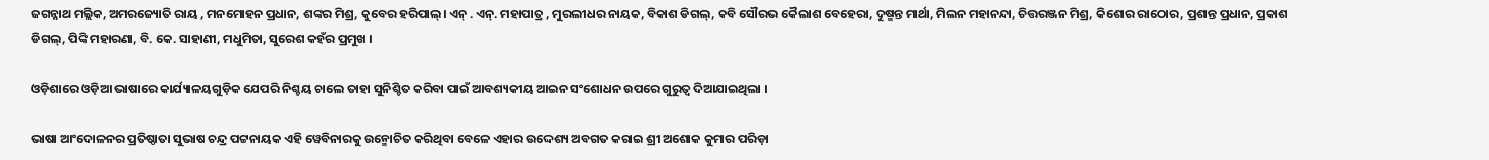ଜଗନ୍ନାଥ ମଲ୍ଲିକ, ଅମରଜ୍ୟୋତି ରାୟ , ମନମୋହନ ପ୍ରଧାନ, ଶଙ୍କର ମିଶ୍ର, କୁବେର ହରିପାଲ୍। ଏନ୍ . ଏନ୍. ମହାପାତ୍ର , ମୁରଲୀଧର ନାୟକ, ବିକାଶ ଡିଗଲ୍, କବି ସୌରଭ କୈଲାଶ ବେହେରା, ଦୁଷ୍ମନ୍ତ ମାର୍ଥା, ମିଲନ ମହାନନ୍ଦା, ଚିତ୍ତରଞ୍ଜନ ମିଶ୍ର, କିଶୋର ରାଠୋର, ପ୍ରଶାନ୍ତ ପ୍ରଧାନ, ପ୍ରକାଶ ଡିଗଲ୍, ପିଙ୍କି ମହାରଣା, ବି. କେ. ସାହାଣୀ, ମଧୁମିତା, ସୁରେଶ କହଁର ପ୍ରମୁଖ ।

ଓଡ଼ିଶାରେ ଓଡ଼ିଆ ଭାଷାରେ କାର୍ଯ୍ୟାଳୟଗୁଡ଼ିକ ଯେପରି ନିଶ୍ଚୟ ଚାଲେ ତାହା ସୁନିଶ୍ଚିତ କରିବା ପାଇଁ ଆବଶ୍ୟକୀୟ ଆଇନ ସଂଶୋଧନ ଉପରେ ଗୁରୁତ୍ଵ ଦିଆଯାଇଥିଲା ।

ଭାଷା ଆଂଦୋଳନର ପ୍ରତିଷ୍ଠାତା ସୁଭାଷ ଚନ୍ଦ୍ର ପଟ୍ଟନାୟକ ଏହି ୱେବିନାରକୁ ଉନ୍ମୋଚିତ କରିଥିବା ବେଳେ ଏହାର ଉଦ୍ଦେଶ୍ୟ ଅବଗତ କରାଇ ଶ୍ରୀ ଅଶୋକ କୁମାର ପରିଡ଼ା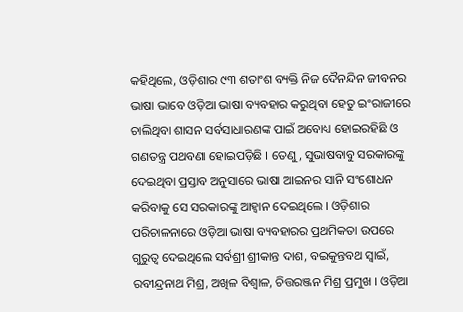କହିଥିଲେ, ଓଡ଼ିଶାର ୯୩ ଶତାଂଶ ବ୍ୟକ୍ତି ନିଜ ଦୈନନ୍ଦିନ ଜୀବନର ଭାଷା ଭାବେ ଓଡ଼ିଆ ଭାଷା ବ୍ୟବହାର କରୁଥିବା ହେତୁ ଇଂରାଜୀରେ ଚାଲିଥିବା ଶାସନ ସର୍ବସାଧାରଣଙ୍କ ପାଇଁ ଅବୋଧ୍ୟ ହୋଇରହିଛି ଓ ଗଣତନ୍ତ୍ର ପଥବଣା ହୋଇପଡ଼ିଛି । ତେଣୁ, ସୁଭାଷବାବୁ ସରକାରଙ୍କୁ ଦେଇଥିବା ପ୍ରସ୍ତାବ ଅନୁସାରେ ଭାଷା ଆଇନର ସାନି ସଂଶୋଧନ କରିବାକୁ ସେ ସରକାରଙ୍କୁ ଆହ୍ଵାନ ଦେଇଥିଲେ । ଓଡ଼ିଶାର ପରିଚାଳନାରେ ଓଡ଼ିଆ ଭାଷା ବ୍ୟବହାରର ପ୍ରଥମିକତା ଉପରେ ଗୁରୁତ୍ଵ ଦେଇଥିଲେ ସର୍ବଶ୍ରୀ ଶ୍ରୀକାନ୍ତ ଦାଶ, ବଇକୁନ୍ତବଥ ସ୍ଵାଇଁ, ରବୀନ୍ଦ୍ରନାଥ ମିଶ୍ର, ଅଖିଳ ବିଶ୍ଵାଳ, ଚିତ୍ତରଞ୍ଜନ ମିଶ୍ର ପ୍ରମୁଖ । ଓଡ଼ିଆ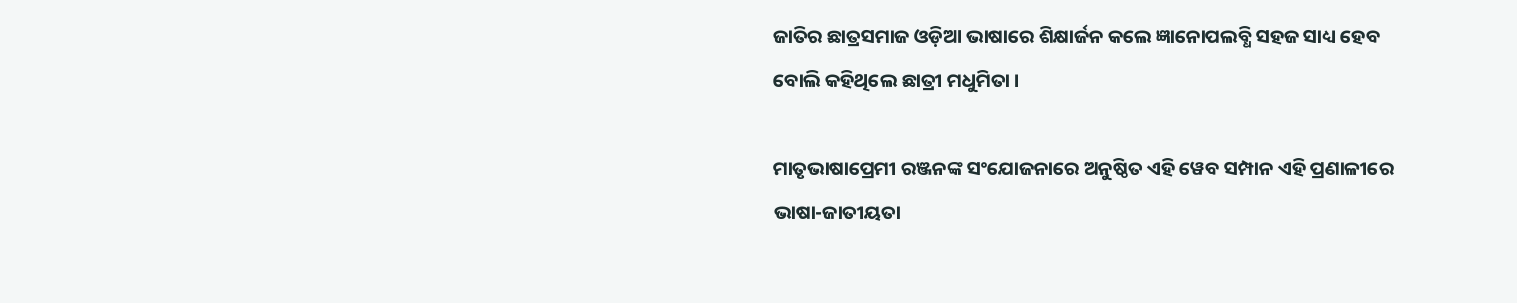ଜାତିର ଛାତ୍ରସମାଜ ଓଡ଼ିଆ ଭାଷାରେ ଶିକ୍ଷାର୍ଜନ କଲେ ଜ୍ଞାନୋପଲବ୍ଧି ସହଜ ସାଧ୍ୟ ହେବ ବୋଲି କହିଥିଲେ ଛାତ୍ରୀ ମଧୁମିତା ।

ମାତୃଭାଷାପ୍ରେମୀ ରଞ୍ଜନଙ୍କ ସଂଯୋଜନାରେ ଅନୁଷ୍ଠିତ ଏହି ୱେବ ସମ୍ପାନ ଏହି ପ୍ରଣାଳୀରେ ଭାଷା-ଜାତୀୟତା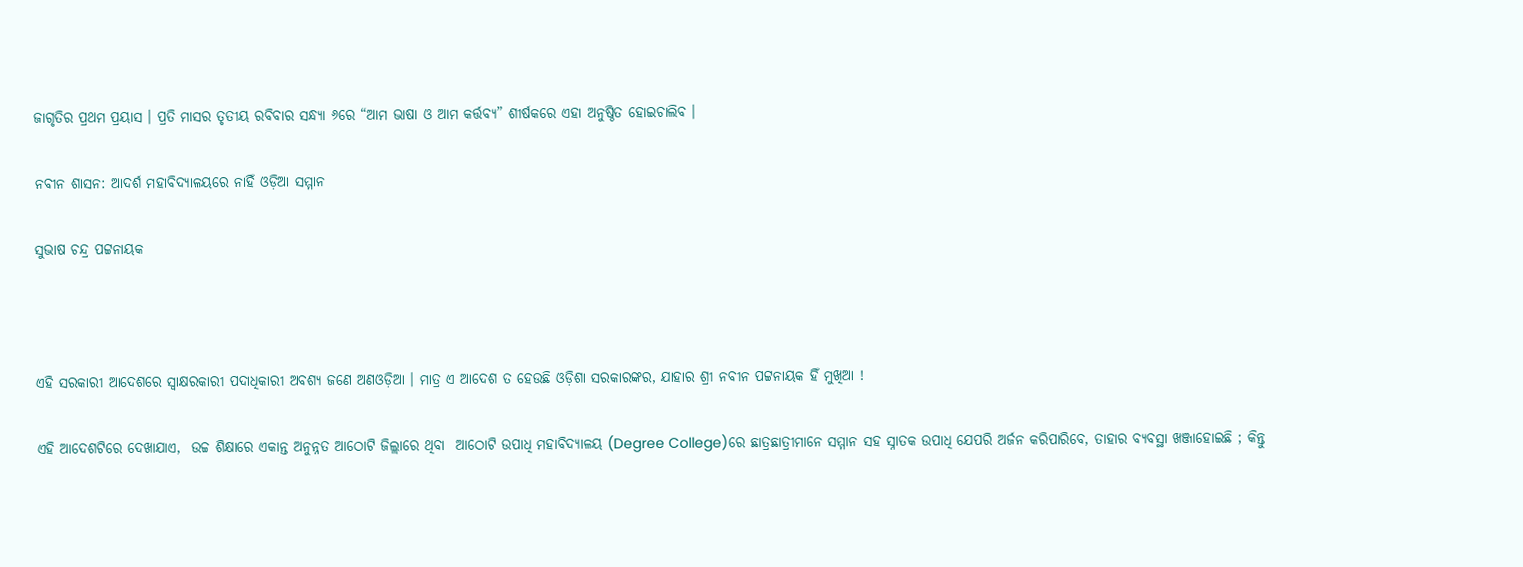ଜାଗୃତିର ପ୍ରଥମ ପ୍ରୟାସ । ପ୍ରତି ମାସର ତୃତୀୟ ରବିବାର ସନ୍ଧ୍ଯା ୬ରେ “ଆମ ଭାଷା ଓ ଆମ କର୍ତ୍ତବ୍ୟ” ଶୀର୍ଷକରେ ଏହା ଅନୁଷ୍ଠିତ ହୋଇଚାଲିବ ।

ନବୀନ ଶାସନ: ଆଦର୍ଶ ମହାବିଦ୍ୟାଳୟରେ ନାହିଁ ଓଡ଼ିଆ ସମ୍ମାନ

ସୁଭାଷ ଚନ୍ଦ୍ର ପଟ୍ଟନାୟକ



ଏହି ସରକାରୀ ଆଦେଶରେ ସ୍ବାକ୍ଷରକାରୀ ପଦାଧିକାରୀ ଅବଶ୍ୟ ଜଣେ ଅଣଓଡ଼ିଆ । ମାତ୍ର ଏ ଆଦେଶ ତ ହେଉଛି ଓଡ଼ିଶା ସରକାରଙ୍କର, ଯାହାର ଶ୍ରୀ ନବୀନ ପଟ୍ଟନାୟକ ହିଁ ମୁଖିଆ !

ଏହି ଆଦେଶଟିରେ ଦେଖାଯାଏ,  ଉଚ୍ଚ ଶିକ୍ଷାରେ ଏକାନ୍ତ ଅନୁନ୍ନତ ଆଠୋଟି ଜିଲ୍ଲାରେ ଥିବା  ଆଠୋଟି ଉପାଧି ମହାବିଦ୍ୟାଳୟ (Degree College)ରେ ଛାତ୍ରଛାତ୍ରୀମାନେ ସମ୍ମାନ ସହ ସ୍ନାତକ ଉପାଧି ଯେପରି ଅର୍ଜନ କରିପାରିବେ, ତାହାର ବ୍ୟବସ୍ଥା ଖଞ୍ଜାହୋଇଛି ; କିନ୍ତୁ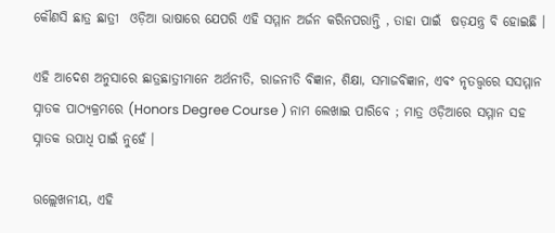କୌଣସି ଛାତ୍ର ଛାତ୍ରୀ  ଓଡ଼ିଆ ଭାଷାରେ ଯେପରି ଏହି ସମ୍ମାନ ଅର୍ଜନ କରିନପରାନ୍ତି , ତାହା ପାଇଁ  ଷଡ଼ଯନ୍ତ୍ର ବି ହୋଇଛି ।

ଏହି ଆଦେଶ ଅନୁସାରେ ଛାତ୍ରଛାତ୍ରୀମାନେ ଅର୍ଥନୀତି, ରାଜନୀତି ବିଜ୍ଞାନ, ଶିକ୍ଷା, ସମାଜବିଜ୍ଞାନ, ଏବଂ ନୃତତ୍ତ୍ଵରେ ସସମ୍ମାନ ସ୍ନାତକ ପାଠ୍ୟକ୍ରମରେ (Honors Degree Course ) ନାମ ଲେଖାଇ ପାରିବେ ; ମାତ୍ର ଓଡ଼ିଆରେ ସମ୍ମାନ ସହ ସ୍ନାତକ ଉପାଧି ପାଇଁ ନୁହେଁ ।

ଉଲ୍ଲେଖନୀୟ, ଏହି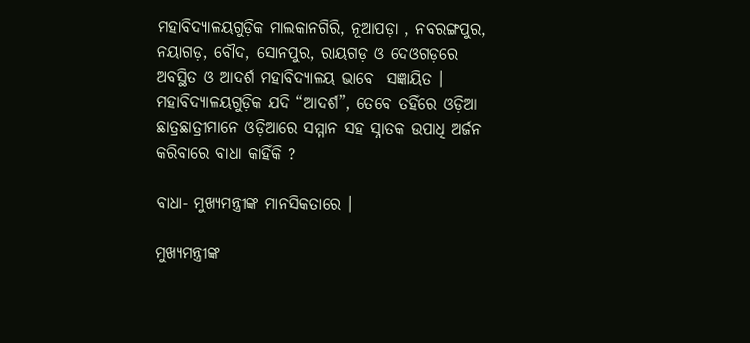ମହାବିଦ୍ୟାଳୟଗୁଡ଼ିକ ମାଲକାନଗିରି, ନୂଆପଡ଼ା , ନବରଙ୍ଗପୁର, ନୟାଗଡ଼, ବୌଦ, ସୋନପୁର, ରାୟଗଡ଼ ଓ ଦେଓଗଡ଼ରେ ଅବସ୍ଥିତ ଓ ଆଦର୍ଶ ମହାବିଦ୍ୟାଳୟ ଭାବେ  ସଜ୍ଞାୟିତ । ମହାବିଦ୍ୟାଳୟଗୁଡ଼ିକ ଯଦି “ଆଦର୍ଶ”, ତେବେ ତହିଁରେ ଓଡ଼ିଆ ଛାତ୍ରଛାତ୍ରୀମାନେ ଓଡ଼ିଆରେ ସମ୍ମାନ ସହ ସ୍ନାତକ ଉପାଧି ଅର୍ଜନ କରିବାରେ ବାଧା କାହିଁକି ?

ବାଧା- ମୁଖ୍ୟମନ୍ତ୍ରୀଙ୍କ ମାନସିକତାରେ ।

ମୁଖ୍ୟମନ୍ତ୍ରୀଙ୍କ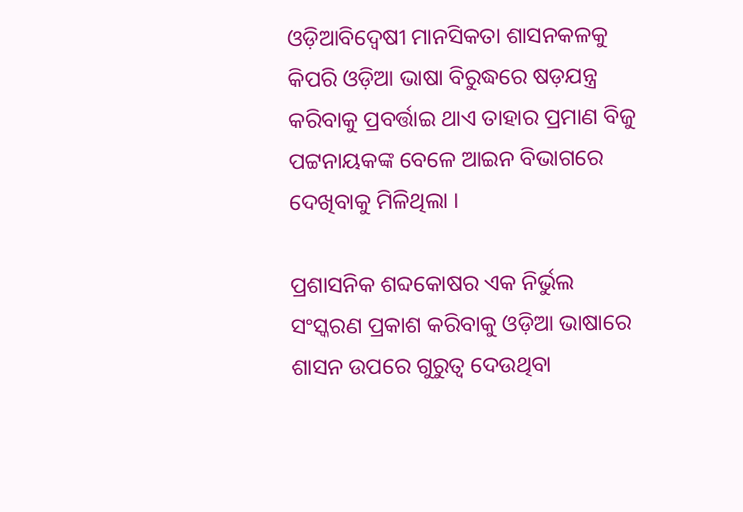ଓଡ଼ିଆବିଦ୍ଵେଷୀ ମାନସିକତା ଶାସନକଳକୁ କିପରି ଓଡ଼ିଆ ଭାଷା ବିରୁଦ୍ଧରେ ଷଡ଼ଯନ୍ତ୍ର କରିବାକୁ ପ୍ରବର୍ତ୍ତାଇ ଥାଏ ତାହାର ପ୍ରମାଣ ବିଜୁ ପଟ୍ଟନାୟକଙ୍କ ବେଳେ ଆଇନ ବିଭାଗରେ ଦେଖିବାକୁ ମିଳିଥିଲା ।

ପ୍ରଶାସନିକ ଶବ୍ଦକୋଷର ଏକ ନିର୍ଭୁଲ ସଂସ୍କରଣ ପ୍ରକାଶ କରିବାକୁ ଓଡ଼ିଆ ଭାଷାରେ ଶାସନ ଉପରେ ଗୁରୁତ୍ଵ ଦେଉଥିବା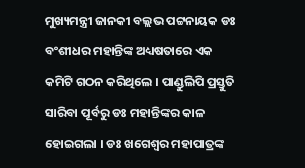ମୁଖ୍ୟମନ୍ତ୍ରୀ ଜାନକୀ ବଲ୍ଲଭ ପଟ୍ଟନାୟକ ଡଃ ବଂଶୀଧର ମହାନ୍ତିଙ୍କ ଅଧ୍ୟଷତାରେ ଏକ କମିଟି ଗଠନ କରିଥିଲେ । ପାଣ୍ଡୁଲିପି ପ୍ରସ୍ତୁତି ସାରିବା ପୂର୍ବରୁ ଡଃ ମହାନ୍ତିଙ୍କର କାଳ ହୋଇଗଲା । ଡଃ ଖଗେଶ୍ଵର ମହାପାତ୍ରଙ୍କ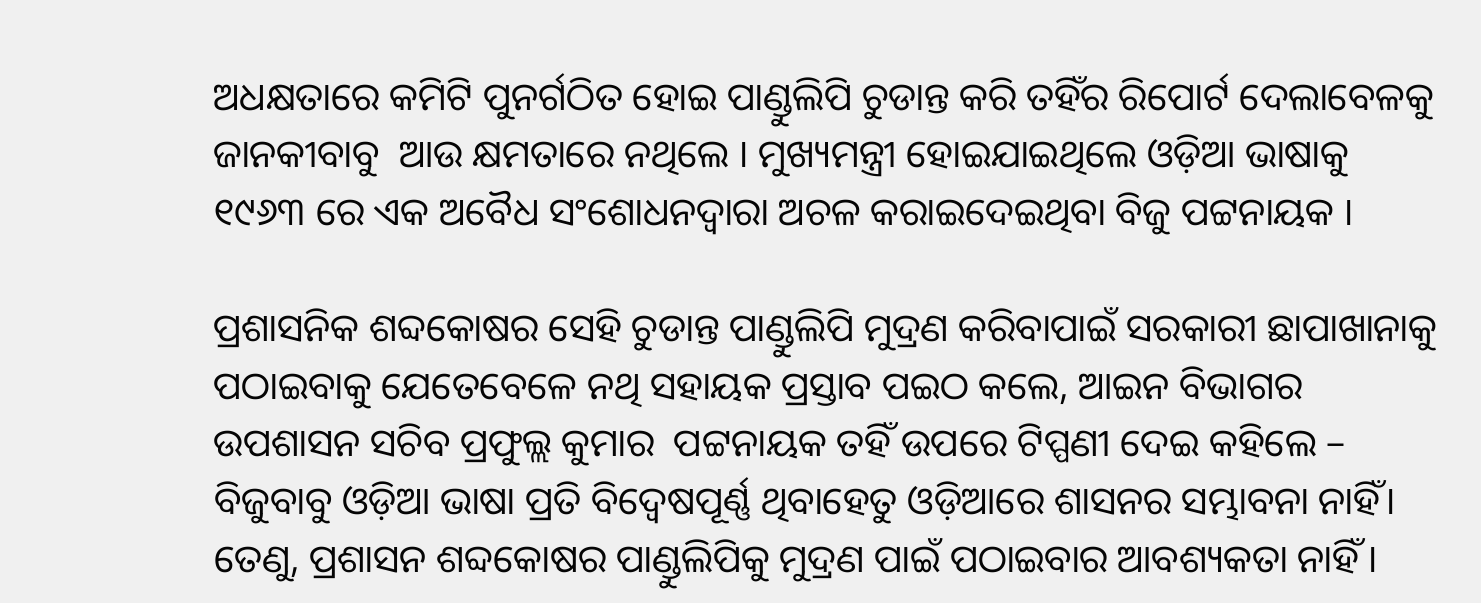ଅଧକ୍ଷତାରେ କମିଟି ପୁନର୍ଗଠିତ ହୋଇ ପାଣ୍ଡୁଲିପି ଚୁଡାନ୍ତ କରି ତହିଁର ରିପୋର୍ଟ ଦେଲାବେଳକୁ ଜାନକୀବାବୁ  ଆଉ କ୍ଷମତାରେ ନଥିଲେ । ମୁଖ୍ୟମନ୍ତ୍ରୀ ହୋଇଯାଇଥିଲେ ଓଡ଼ିଆ ଭାଷାକୁ ୧୯୬୩ ରେ ଏକ ଅବୈଧ ସଂଶୋଧନଦ୍ବାରା ଅଚଳ କରାଇଦେଇଥିବା ବିଜୁ ପଟ୍ଟନାୟକ ।

ପ୍ରଶାସନିକ ଶବ୍ଦକୋଷର ସେହି ଚୁଡାନ୍ତ ପାଣ୍ଡୁଲିପି ମୁଦ୍ରଣ କରିବାପାଇଁ ସରକାରୀ ଛାପାଖାନାକୁ ପଠାଇବାକୁ ଯେତେବେଳେ ନଥି ସହାୟକ ପ୍ରସ୍ତାବ ପଇଠ କଲେ, ଆଇନ ବିଭାଗର ଉପଶାସନ ସଚିବ ପ୍ରଫୁଲ୍ଲ କୁମାର  ପଟ୍ଟନାୟକ ତହିଁ ଉପରେ ଟିପ୍ପଣୀ ଦେଇ କହିଲେ – ବିଜୁବାବୁ ଓଡ଼ିଆ ଭାଷା ପ୍ରତି ବିଦ୍ଵେଷପୂର୍ଣ୍ଣ ଥିବାହେତୁ ଓଡ଼ିଆରେ ଶାସନର ସମ୍ଭାବନା ନାହିଁ। ତେଣୁ, ପ୍ରଶାସନ ଶବ୍ଦକୋଷର ପାଣ୍ଡୁଲିପିକୁ ମୁଦ୍ରଣ ପାଇଁ ପଠାଇବାର ଆବଶ୍ୟକତା ନାହିଁ ।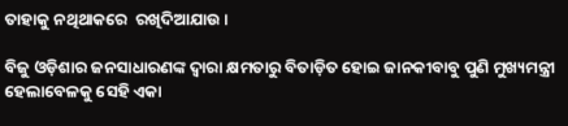ତାହାକୁ ନଥିଥାକରେ  ରଖିଦିଆଯାଉ ।

ବିଜୁ ଓଡ଼ିଶାର ଜନସାଧାରଣଙ୍କ ଦ୍ଵାରା କ୍ଷମତାରୁ ବିତାଡ଼ିତ ହୋଇ ଜାନକୀବାବୁ ପୁଣି ମୁଖ୍ୟମନ୍ତ୍ରୀ ହେଲାବେଳକୁ ସେହି ଏକା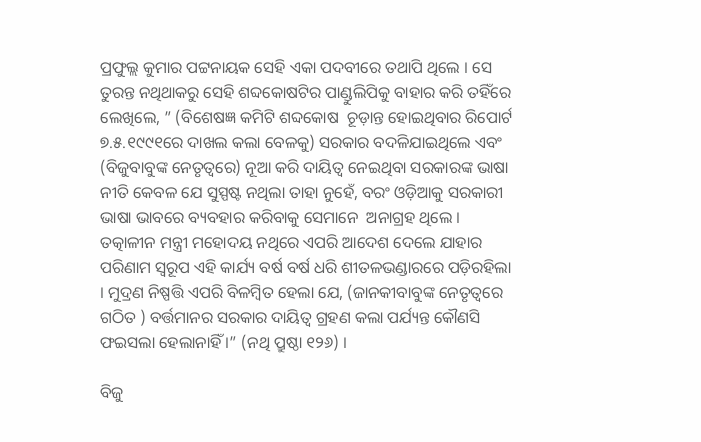ପ୍ରଫୁଲ୍ଲ କୁମାର ପଟ୍ଟନାୟକ ସେହି ଏକା ପଦବୀରେ ତଥାପି ଥିଲେ । ସେ ତୁରନ୍ତ ନଥିଥାକରୁ ସେହି ଶବ୍ଦକୋଷଟିର ପାଣ୍ଡୁଲିପିକୁ ବାହାର କରି ତହିଁରେ ଲେଖିଲେ, ” (ବିଶେଷଜ୍ଞ କମିଟି ଶବ୍ଦକୋଷ  ଚୂଡ଼ାନ୍ତ ହୋଇଥିବାର ରିପୋର୍ଟ ୭.୫.୧୯୯୧ରେ ଦାଖଲ କଲା ବେଳକୁ) ସରକାର ବଦଳିଯାଇଥିଲେ ଏବଂ (ବିଜୁବାବୁଙ୍କ ନେତୃତ୍ବରେ) ନୂଆ କରି ଦାୟିତ୍ଵ ନେଇଥିବା ସରକାରଙ୍କ ଭାଷା ନୀତି କେବଳ ଯେ ସୁସ୍ପଷ୍ଟ ନଥିଲା ତାହା ନୁହେଁ, ବରଂ ଓଡ଼ିଆକୁ ସରକାରୀ ଭାଷା ଭାବରେ ବ୍ୟବହାର କରିବାକୁ ସେମାନେ  ଅନାଗ୍ରହ ଥିଲେ । ତତ୍କାଳୀନ ମନ୍ତ୍ରୀ ମହୋଦୟ ନଥିରେ ଏପରି ଆଦେଶ ଦେଲେ ଯାହାର ପରିଣାମ ସ୍ଵରୂପ ଏହି କାର୍ଯ୍ୟ ବର୍ଷ ବର୍ଷ ଧରି ଶୀତଳଭଣ୍ଡାରରେ ପଡ଼ିରହିଲା । ମୁଦ୍ରଣ ନିଷ୍ପତ୍ତି ଏପରି ବିଳମ୍ବିତ ହେଲା ଯେ, (ଜାନକୀବାବୁଙ୍କ ନେତୃତ୍ବରେ ଗଠିତ ) ବର୍ତ୍ତମାନର ସରକାର ଦାୟିତ୍ଵ ଗ୍ରହଣ କଲା ପର୍ଯ୍ୟନ୍ତ କୌଣସି ଫଇସଲା ହେଲାନାହିଁ ।” (ନଥି ପ୍ରୁଷ୍ଠା ୧୨୬) ।

ବିଜୁ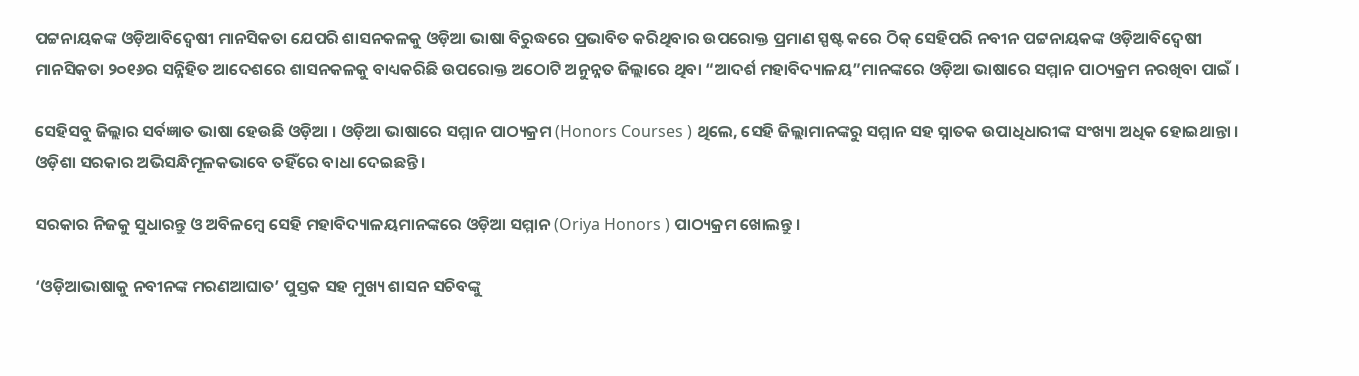ପଟ୍ଟନାୟକଙ୍କ ଓଡ଼ିଆବିଦ୍ଵେଷୀ ମାନସିକତା ଯେପରି ଶାସନକଳକୁ ଓଡ଼ିଆ ଭାଷା ବିରୁଦ୍ଧରେ ପ୍ରଭାବିତ କରିଥିବାର ଉପରୋକ୍ତ ପ୍ରମାଣ ସ୍ପଷ୍ଟ କରେ ଠିକ୍ ସେହିପରି ନବୀନ ପଟ୍ଟନାୟକଙ୍କ ଓଡ଼ିଆବିଦ୍ଵେଷୀ ମାନସିକତା ୨୦୧୬ର ସନ୍ନିହିତ ଆଦେଶରେ ଶାସନକଳକୁ ବାଧ୍ୟକରିଛି ଉପରୋକ୍ତ ଅଠୋଟି ଅନୁନ୍ନତ ଜିଲ୍ଲାରେ ଥିବା “ଆଦର୍ଶ ମହାବିଦ୍ୟାଳୟ”ମାନଙ୍କରେ ଓଡ଼ିଆ ଭାଷାରେ ସମ୍ମାନ ପାଠ୍ୟକ୍ରମ ନରଖିବା ପାଇଁ ।

ସେହିସବୁ ଜିଲ୍ଲାର ସର୍ବଜ୍ଞାତ ଭାଷା ହେଉଛି ଓଡ଼ିଆ । ଓଡ଼ିଆ ଭାଷାରେ ସମ୍ମାନ ପାଠ୍ୟକ୍ରମ (Honors Courses ) ଥିଲେ, ସେହି ଜିଲ୍ଲାମାନଙ୍କରୁ ସମ୍ମାନ ସହ ସ୍ନାତକ ଉପାଧିଧାରୀଙ୍କ ସଂଖ୍ୟା ଅଧିକ ହୋଇଥାନ୍ତା । ଓଡ଼ିଶା ସରକାର ଅଭିସନ୍ଧିମୂଳକଭାବେ ତହିଁରେ ବାଧା ଦେଇଛନ୍ତି ।

ସରକାର ନିଜକୁ ସୁଧାରନ୍ତୁ ଓ ଅବିଳମ୍ବେ ସେହି ମହାବିଦ୍ୟାଳୟମାନଙ୍କରେ ଓଡ଼ିଆ ସମ୍ମାନ (Oriya Honors ) ପାଠ୍ୟକ୍ରମ ଖୋଲନ୍ତୁ ।

‘ଓଡ଼ିଆଭାଷାକୁ ନବୀନଙ୍କ ମରଣଆଘାତ’ ପୁସ୍ତକ ସହ ମୁଖ୍ୟ ଶାସନ ସଚିବଙ୍କୁ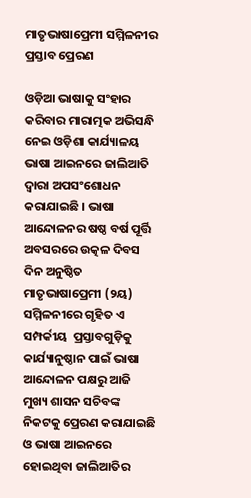ମାତୃଭାଷାପ୍ରେମୀ ସମ୍ମିଳନୀର ପ୍ରସ୍ତାବ ପ୍ରେରଣ

ଓଡ଼ିଆ ଭାଷାକୁ ସଂହାର କରିବାର ମାରାତ୍ମକ ଅଭିସନ୍ଧି ନେଇ ଓଡ଼ିଶା କାର୍ଯ୍ୟାଳୟ ଭାଷା ଆଇନରେ ଜାଲିଆତି ଦ୍ଵାରା ଅପସଂଶୋଧନ କରାଯାଇଛି । ଭାଷା ଆନ୍ଦୋଳନର ଷଷ୍ଠ ବର୍ଷ ପୂର୍ତ୍ତି ଅବସରରେ ଉତ୍କଳ ଦିବସ ଦିନ ଅନୁଷ୍ଠିତ ମାତୃଭାଷାପ୍ରେମୀ (୨ୟ) ସମ୍ମିଳନୀରେ ଗୃହିତ ଏ ସମ୍ପର୍କୀୟ  ପ୍ରସ୍ତାବଗୁଡ଼ିକୁ କାର୍ଯ୍ୟାନୁଷ୍ଠାନ ପାଇଁ ଭାଷା ଆନ୍ଦୋଳନ ପକ୍ଷରୁ ଆଜି ମୁଖ୍ୟ ଶାସନ ସଚିବଙ୍କ ନିକଟକୁ ପ୍ରେରଣ କରାଯାଇଛି ଓ ଭାଷା ଆଇନରେ ହୋଇଥିବା ଜାଲିଆତିର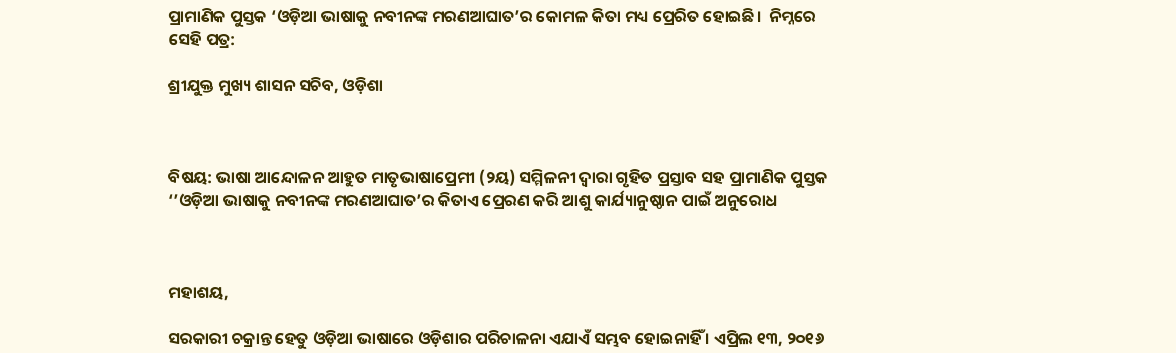ପ୍ରାମାଣିକ ପୁସ୍ତକ ‘ଓଡ଼ିଆ ଭାଷାକୁ ନବୀନଙ୍କ ମରଣଆଘାତ’ର କୋମଳ କିତା ମଧ୍ୟ ପ୍ରେରିତ ହୋଇଛି।  ନିମ୍ନରେ ସେହି ପତ୍ର:

ଶ୍ରୀଯୁକ୍ତ ମୁଖ୍ୟ ଶାସନ ସଚିବ, ଓଡ଼ିଶା



ବିଷୟ: ଭାଷା ଆନ୍ଦୋଳନ ଆହୁତ ମାତୃଭାଷାପ୍ରେମୀ (୨ୟ) ସମ୍ମିଳନୀ ଦ୍ଵାରା ଗୃହିତ ପ୍ରସ୍ତାବ ସହ ପ୍ରାମାଣିକ ପୁସ୍ତକ ‘’ଓଡ଼ିଆ ଭାଷାକୁ ନବୀନଙ୍କ ମରଣଆଘାତ’ର କିତାଏ ପ୍ରେରଣ କରି ଆଶୁ କାର୍ଯ୍ୟାନୁଷ୍ଠାନ ପାଇଁ ଅନୁରୋଧ



ମହାଶୟ,

ସରକାରୀ ଚକ୍ରାନ୍ତ ହେତୁ ଓଡ଼ିଆ ଭାଷାରେ ଓଡ଼ିଶାର ପରିଚାଳନା ଏଯାଏଁ ସମ୍ଭବ ହୋଇନାହିଁ । ଏପ୍ରିଲ ୧୩, ୨୦୧୬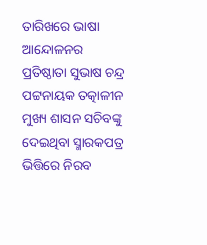ତାରିଖରେ ଭାଷା ଆନ୍ଦୋଳନର ପ୍ରତିଷ୍ଠାତା ସୁଭାଷ ଚନ୍ଦ୍ର ପଟ୍ଟନାୟକ ତତ୍କାଳୀନ ମୁଖ୍ୟ ଶାସନ ସଚିବଙ୍କୁ ଦେଇଥିବା ସ୍ମାରକପତ୍ର ଭିତ୍ତିରେ ନିରବ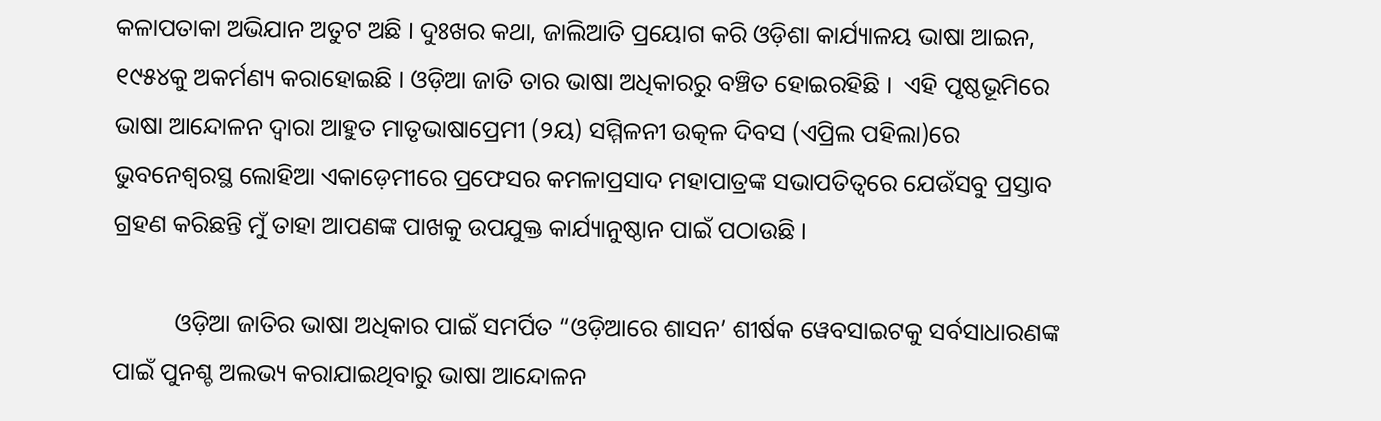କଳାପତାକା ଅଭିଯାନ ଅତୁଟ ଅଛି । ଦୁଃଖର କଥା, ଜାଲିଆତି ପ୍ରୟୋଗ କରି ଓଡ଼ିଶା କାର୍ଯ୍ୟାଳୟ ଭାଷା ଆଇନ, ୧୯୫୪କୁ ଅକର୍ମଣ୍ୟ କରାହୋଇଛି । ଓଡ଼ିଆ ଜାତି ତାର ଭାଷା ଅଧିକାରରୁ ବଞ୍ଚିତ ହୋଇରହିଛି ।  ଏହି ପୃଷ୍ଠଭୂମିରେ ଭାଷା ଆନ୍ଦୋଳନ ଦ୍ଵାରା ଆହୁତ ମାତୃଭାଷାପ୍ରେମୀ (୨ୟ) ସମ୍ମିଳନୀ ଉତ୍କଳ ଦିବସ (ଏପ୍ରିଲ ପହିଲା)ରେ ଭୁବନେଶ୍ଵରସ୍ଥ ଲୋହିଆ ଏକାଡ଼େମୀରେ ପ୍ରଫେସର କମଳାପ୍ରସାଦ ମହାପାତ୍ରଙ୍କ ସଭାପତିତ୍ଵରେ ଯେଉଁସବୁ ପ୍ରସ୍ତାବ ଗ୍ରହଣ କରିଛନ୍ତି ମୁଁ ତାହା ଆପଣଙ୍କ ପାଖକୁ ଉପଯୁକ୍ତ କାର୍ଯ୍ୟାନୁଷ୍ଠାନ ପାଇଁ ପଠାଉଛି ।

          ଓଡ଼ିଆ ଜାତିର ଭାଷା ଅଧିକାର ପାଇଁ ସମର୍ପିତ “ଓଡ଼ିଆରେ ଶାସନ’ ଶୀର୍ଷକ ୱେବସାଇଟକୁ ସର୍ବସାଧାରଣଙ୍କ ପାଇଁ ପୁନଶ୍ଚ ଅଲଭ୍ୟ କରାଯାଇଥିବାରୁ ଭାଷା ଆନ୍ଦୋଳନ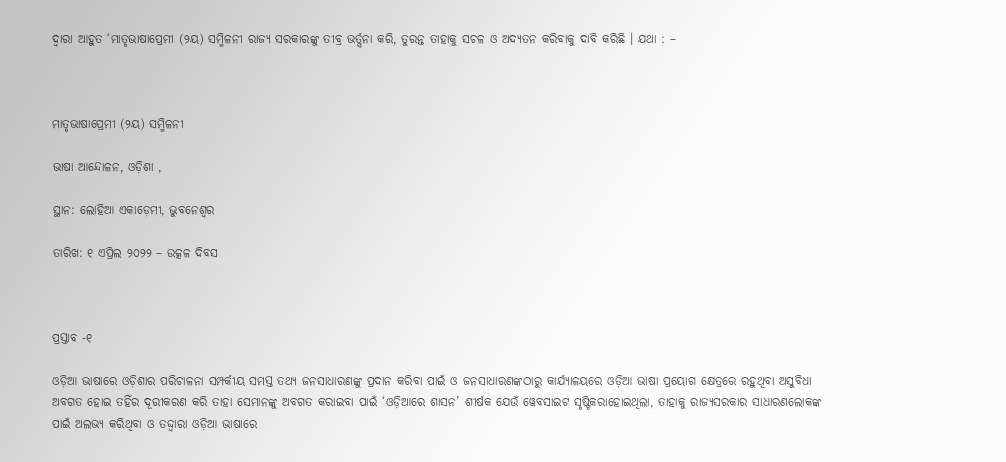ଦ୍ଵାରା ଆହୁତ ‘ମାତୃଭାଷାପ୍ରେମୀ (୨ୟ) ସମ୍ମିଳନୀ ରାଜ୍ୟ ସରକାରଙ୍କୁ ତୀବ୍ର ଭର୍ତ୍ସନା କରି, ତୁରନ୍ତ ତାହାକୁ ସଚଳ ଓ ଅଦ୍ଯତନ କରିବାକୁ ଦାବି କରିଛି । ଯଥା : –



ମାତୃଭାଷାପ୍ରେମୀ (୨ୟ) ସମ୍ମିଳନୀ

ଭାଷା ଆନ୍ଦୋଳନ, ଓଡ଼ିଶା ,

ସ୍ଥାନ: ଲୋହିଆ ଏକାଡ଼େମୀ, ଭୁବନେଶ୍ଵର

ତାରିଖ: ୧ ଏପ୍ରିଲ ୨୦୨୨ – ଉତ୍କଳ ଦିବସ



ପ୍ରସ୍ତାବ -୧

ଓଡ଼ିଆ ଭାଷାରେ ଓଡ଼ିଶାର ପରିଚାଳନା ସମ୍ପର୍କୀୟ ସମସ୍ତ ତଥ୍ୟ ଜନସାଧାରଣଙ୍କୁ ପ୍ରଦାନ କରିବା ପାଇଁ ଓ ଜନସାଧାରଣଙ୍କଠାରୁ କାର୍ଯ୍ୟାଳୟରେ ଓଡ଼ିଆ ଭାଷା ପ୍ରୟୋଗ କ୍ଷେତ୍ରରେ ରହୁଥିବା ଅସୁବିଧା ଅବଗତ ହୋଇ ତହିଁର ଦୂରୀକରଣ କରି ତାହା ସେମାନଙ୍କୁ ଅବଗତ କରାଇବା ପାଇଁ ‘ଓଡ଼ିଆରେ ଶାସନ’ ଶୀର୍ଷକ ଯେଉଁ ୱେବସାଇଟ ସୃଷ୍ଟିକରାହୋଇଥିଲା, ତାହାକୁ ରାଜ୍ୟସରକାର ସାଧାରଣଲୋକଙ୍କ ପାଇଁ ଅଲଭ୍ୟ କରିଥିବା ଓ ତଦ୍ଦ୍ଵାରା ଓଡ଼ିଆ ଭାଷାରେ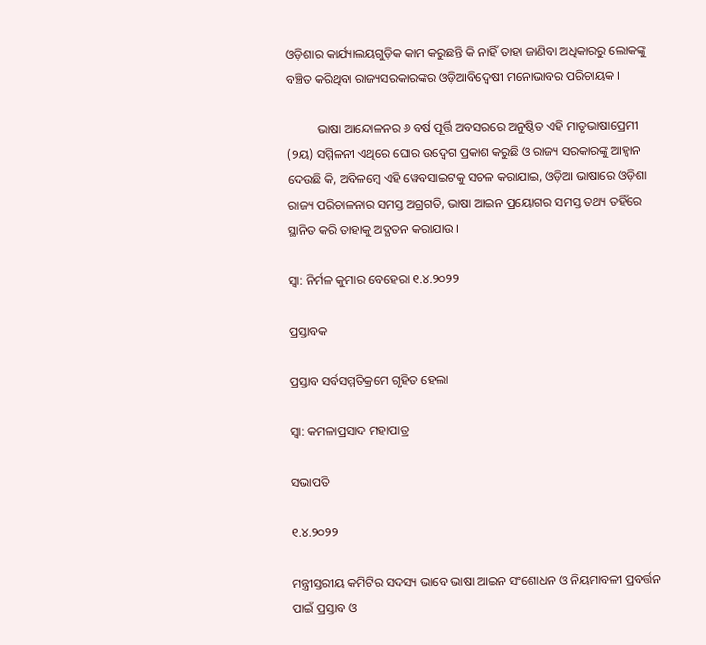ଓଡ଼ିଶାର କାର୍ଯ୍ୟାଲୟଗୁଡ଼ିକ କାମ କରୁଛନ୍ତି କି ନାହିଁ ତାହା ଜାଣିବା ଅଧିକାରରୁ ଲୋକଙ୍କୁ ବଞ୍ଚିତ କରିଥିବା ରାଜ୍ୟସରକାରଙ୍କର ଓଡ଼ିଆବିଦ୍ଵେଷୀ ମନୋଭାବର ପରିଚାୟକ ।

          ଭାଷା ଆନ୍ଦୋଳନର ୬ ବର୍ଷ ପୂର୍ତ୍ତି ଅବସରରେ ଅନୁଷ୍ଠିତ ଏହି ମାତୃଭାଷାପ୍ରେମୀ (୨ୟ) ସମ୍ମିଳନୀ ଏଥିରେ ଘୋର ଉଦ୍ବେଗ ପ୍ରକାଶ କରୁଛି ଓ ରାଜ୍ୟ ସରକାରଙ୍କୁ ଆହ୍ଵାନ ଦେଉଛି କି, ଅବିଳମ୍ବେ ଏହି ୱେବସାଇଟକୁ ସଚଳ କରାଯାଇ, ଓଡ଼ିଆ ଭାଷାରେ ଓଡ଼ିଶା ରାଜ୍ୟ ପରିଚାଳନାର ସମସ୍ତ ଅଗ୍ରଗତି, ଭାଷା ଆଇନ ପ୍ରୟୋଗର ସମସ୍ତ ତଥ୍ୟ ତହିଁରେ ସ୍ଥାନିତ କରି ତାହାକୁ ଅଦ୍ଯତନ କରାଯାଉ ।

ସ୍ଵା: ନିର୍ମଳ କୁମାର ବେହେରା ୧.୪.୨୦୨୨

ପ୍ରସ୍ତାବକ

ପ୍ରସ୍ତାବ ସର୍ବସମ୍ମତିକ୍ରମେ ଗୃହିତ ହେଲା

ସ୍ଵା: କମଳାପ୍ରସାଦ ମହାପାତ୍ର

ସଭାପତି

୧.୪.୨୦୨୨

ମନ୍ତ୍ରୀସ୍ତରୀୟ କମିଟିର ସଦସ୍ୟ ଭାବେ ଭାଷା ଆଇନ ସଂଶୋଧନ ଓ ନିୟମାବଳୀ ପ୍ରବର୍ତ୍ତନ ପାଇଁ ପ୍ରସ୍ତାବ ଓ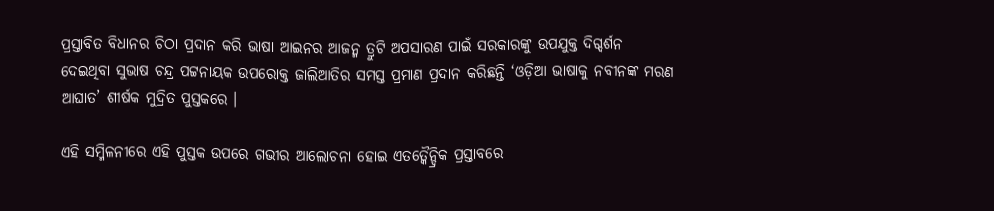ପ୍ରସ୍ତାବିତ ବିଧାନର ଚିଠା ପ୍ରଦାନ କରି ଭାଷା ଆଇନର ଆଜନ୍ମ ତ୍ରୁଟି ଅପସାରଣ ପାଇଁ ସରକାରଙ୍କୁ ଉପଯୁକ୍ତ ଦିଗ୍ଦର୍ଶନ ଦେଇଥିବା ସୁଭାଷ ଚନ୍ଦ୍ର ପଟ୍ଟନାୟକ ଉପରୋକ୍ତ ଜାଲିଆତିର ସମସ୍ତ ପ୍ରମାଣ ପ୍ରଦାନ କରିଛନ୍ତି ‘ଓଡ଼ିଆ ଭାଷାକୁ ନବୀନଙ୍କ ମରଣ ଆଘାତ’ ଶୀର୍ଷକ ମୁଦ୍ରିତ ପୁସ୍ତକରେ ।

ଏହି ସମ୍ମିଳନୀରେ ଏହି ପୁସ୍ତକ ଉପରେ ଗଭୀର ଆଲୋଚନା ହୋଇ ଏତତ୍କୈନ୍ଦ୍ରିକ ପ୍ରସ୍ତାବରେ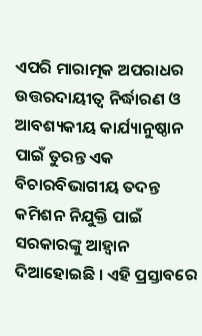ଏପରି ମାରାତ୍ମକ ଅପରାଧର ଉତ୍ତରଦାୟୀତ୍ଵ ନିର୍ଦ୍ଧାରଣ ଓ ଆବଶ୍ୟକୀୟ କାର୍ଯ୍ୟାନୁଷ୍ଠାନ ପାଇଁ ତୁରନ୍ତ ଏକ ବିଚାରବିଭାଗୀୟ ତଦନ୍ତ କମିଶନ ନିଯୁକ୍ତି ପାଇଁ ସରକାରଙ୍କୁ ଆହ୍ଵାନ ଦିଆହୋଇଛି । ଏହି ପ୍ରସ୍ତାବରେ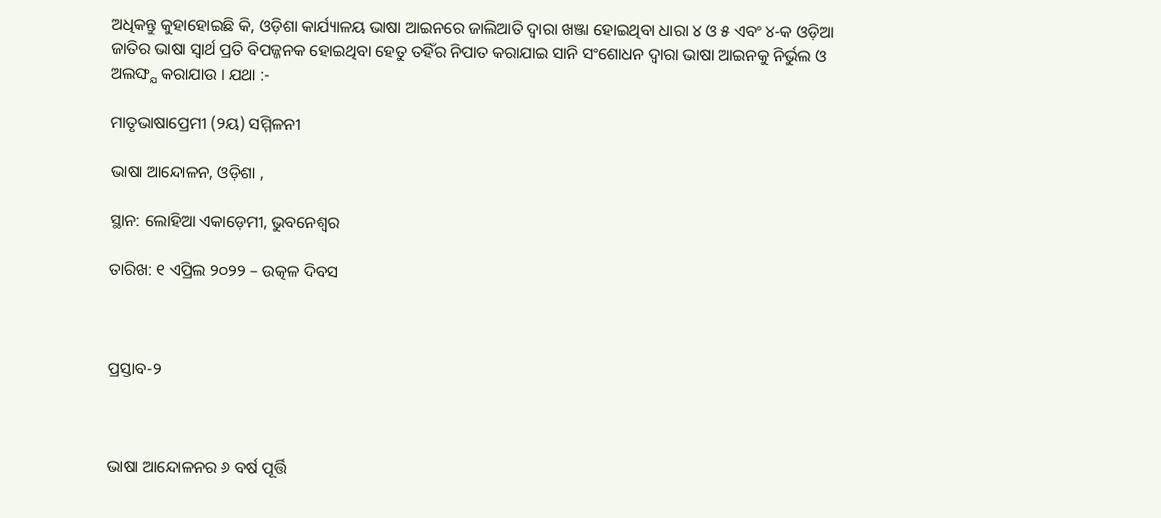ଅଧିକନ୍ତୁ କୁହାହୋଇଛି କି, ଓଡ଼ିଶା କାର୍ଯ୍ୟାଳୟ ଭାଷା ଆଇନରେ ଜାଲିଆତି ଦ୍ଵାରା ଖଞ୍ଜା ହୋଇଥିବା ଧାରା ୪ ଓ ୫ ଏବଂ ୪-କ ଓଡ଼ିଆ ଜାତିର ଭାଷା ସ୍ଵାର୍ଥ ପ୍ରତି ବିପଜ୍ଜନକ ହୋଇଥିବା ହେତୁ ତହିଁର ନିପାତ କରାଯାଇ ସାନି ସଂଶୋଧନ ଦ୍ଵାରା ଭାଷା ଆଇନକୁ ନିର୍ଭୁଲ ଓ ଅଲଙ୍ଘ୍ଯ କରାଯାଉ । ଯଥା :-

ମାତୃଭାଷାପ୍ରେମୀ (୨ୟ) ସମ୍ମିଳନୀ

ଭାଷା ଆନ୍ଦୋଳନ, ଓଡ଼ିଶା ,

ସ୍ଥାନ: ଲୋହିଆ ଏକାଡ଼େମୀ, ଭୁବନେଶ୍ଵର

ତାରିଖ: ୧ ଏପ୍ରିଲ ୨୦୨୨ – ଉତ୍କଳ ଦିବସ



ପ୍ରସ୍ତାବ-୨



ଭାଷା ଆନ୍ଦୋଳନର ୬ ବର୍ଷ ପୂର୍ତ୍ତି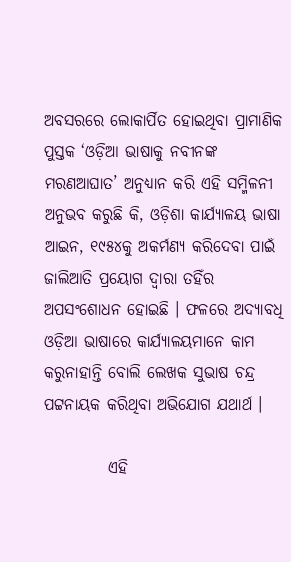ଅବସରରେ ଲୋକାର୍ପିତ ହୋଇଥିବା ପ୍ରାମାଣିକ ପୁସ୍ତକ ‘ଓଡ଼ିଆ ଭାଷାକୁ ନବୀନଙ୍କ ମରଣଆଘାତ’ ଅନୁଧ୍ୟାନ କରି ଏହି ସମ୍ମିଳନୀ ଅନୁଭବ କରୁଛି କି, ଓଡ଼ିଶା କାର୍ଯ୍ୟାଳୟ ଭାଷା ଆଇନ, ୧୯୫୪କୁ ଅକର୍ମଣ୍ୟ କରିଦେବା ପାଇଁ ଜାଲିଆତି ପ୍ରୟୋଗ ଦ୍ଵାରା ତହିଁର ଅପସଂଶୋଧନ ହୋଇଛି । ଫଳରେ ଅଦ୍ୟାବଧି ଓଡ଼ିଆ ଭାଷାରେ କାର୍ଯ୍ୟାଳୟମାନେ କାମ କରୁନାହାନ୍ତି ବୋଲି ଲେଖକ ସୁଭାଷ ଚନ୍ଦ୍ର ପଟ୍ଟନାୟକ କରିଥିବା ଅଭିଯୋଗ ଯଥାର୍ଥ ।

          ଏହି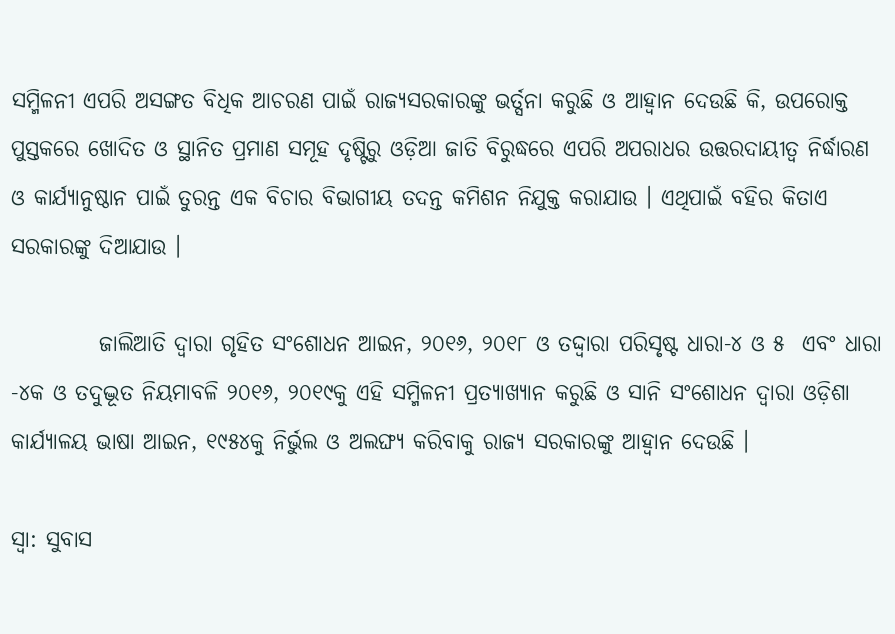ସମ୍ମିଳନୀ ଏପରି ଅସଙ୍ଗତ ବିଧିକ ଆଚରଣ ପାଇଁ ରାଜ୍ୟସରକାରଙ୍କୁ ଭର୍ତ୍ସନା କରୁଛି ଓ ଆହ୍ଵାନ ଦେଉଛି କି, ଉପରୋକ୍ତ ପୁସ୍ତକରେ ଖୋଦିତ ଓ ସ୍ଥାନିତ ପ୍ରମାଣ ସମୂହ ଦୃଷ୍ଟିରୁ ଓଡ଼ିଆ ଜାତି ବିରୁଦ୍ଧରେ ଏପରି ଅପରାଧର ଉତ୍ତରଦାୟୀତ୍ଵ ନିର୍ଦ୍ଧାରଣ ଓ କାର୍ଯ୍ୟାନୁଷ୍ଠାନ ପାଇଁ ତୁରନ୍ତ ଏକ ବିଚାର ବିଭାଗୀୟ ତଦନ୍ତ କମିଶନ ନିଯୁକ୍ତ କରାଯାଉ । ଏଥିପାଇଁ ବହିର କିତାଏ ସରକାରଙ୍କୁ ଦିଆଯାଉ ।

          ଜାଲିଆତି ଦ୍ଵାରା ଗୃହିତ ସଂଶୋଧନ ଆଇନ, ୨୦୧୬, ୨୦୧୮ ଓ ତଦ୍ଦ୍ଵାରା ପରିସୃଷ୍ଟ ଧାରା-୪ ଓ ୫  ଏବଂ ଧାରା -୪କ ଓ ତଦୁଦ୍ଭୂତ ନିୟମାବଳି ୨୦୧୬, ୨୦୧୯କୁ ଏହି ସମ୍ମିଳନୀ ପ୍ରତ୍ୟାଖ୍ୟାନ କରୁଛି ଓ ସାନି ସଂଶୋଧନ ଦ୍ଵାରା ଓଡ଼ିଶା କାର୍ଯ୍ୟାଳୟ ଭାଷା ଆଇନ, ୧୯୫୪କୁ ନିର୍ଭୁଲ ଓ ଅଲଙ୍ଘ୍ଯ କରିବାକୁ ରାଜ୍ୟ ସରକାରଙ୍କୁ ଆହ୍ଵାନ ଦେଉଛି ।

ସ୍ଵା: ସୁବାସ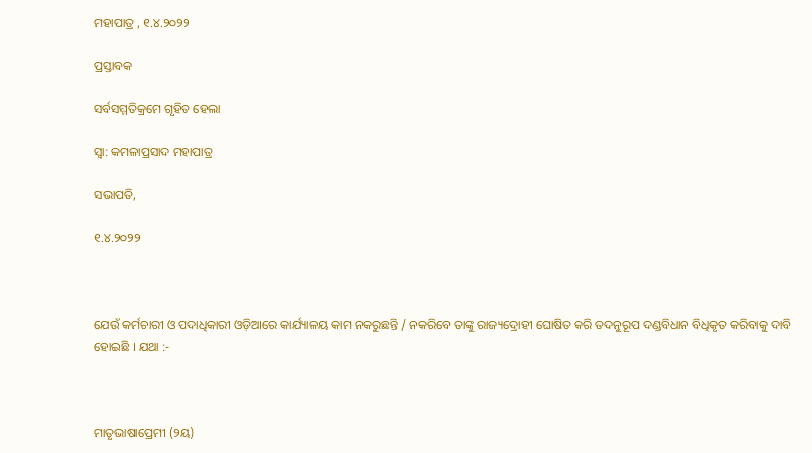ମହାପାତ୍ର , ୧.୪.୨୦୨୨

ପ୍ରସ୍ତାବକ

ସର୍ବସମ୍ମତିକ୍ରମେ ଗୃହିତ ହେଲା

ସ୍ଵା: କମଳାପ୍ରସାଦ ମହାପାତ୍ର

ସଭାପତି,

୧.୪.୨୦୨୨



ଯେଉଁ କର୍ମଚାରୀ ଓ ପଦାଧିକାରୀ ଓଡ଼ିଆରେ କାର୍ଯ୍ୟାଳୟ କାମ ନକରୁଛନ୍ତି / ନକରିବେ ତାଙ୍କୁ ରାଜ୍ୟଦ୍ରୋହୀ ଘୋଷିତ କରି ତଦନୁରୂପ ଦଣ୍ଡବିଧାନ ବିଧିକୃତ କରିବାକୁ ଦାବି ହୋଇଛି । ଯଥା :-



ମାତୃଭାଷାପ୍ରେମୀ (୨ୟ)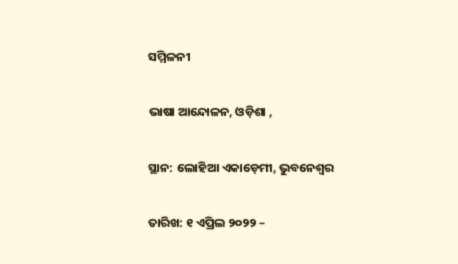ସମ୍ମିଳନୀ

ଭାଷା ଆନ୍ଦୋଳନ, ଓଡ଼ିଶା ,

ସ୍ଥାନ: ଲୋହିଆ ଏକାଡ଼େମୀ, ଭୁବନେଶ୍ଵର

ତାରିଖ: ୧ ଏପ୍ରିଲ ୨୦୨୨ –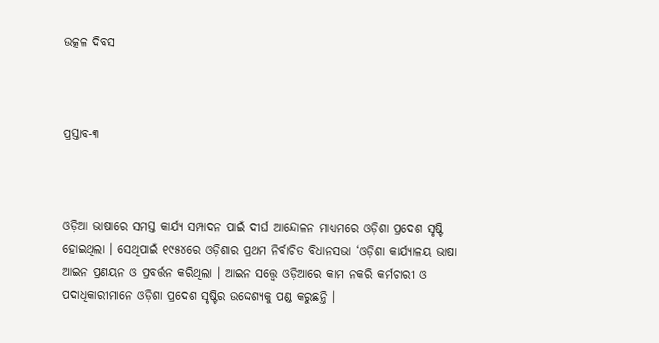ଉତ୍କଳ ଦିବସ



ପ୍ରସ୍ତାବ-୩



ଓଡ଼ିଆ ଭାଷାରେ ସମସ୍ତ କାର୍ଯ୍ୟ ସମ୍ପାଦନ ପାଇଁ ଦୀର୍ଘ ଆନ୍ଦୋଳନ ମାଧ୍ୟମରେ ଓଡ଼ିଶା ପ୍ରଦେଶ ସୃଷ୍ଟି ହୋଇଥିଲା । ସେଥିପାଇଁ ୧୯୫୪ରେ ଓଡ଼ିଶାର ପ୍ରଥମ ନିର୍ବାଚିତ ବିଧାନସଭା ‘ଓଡ଼ିଶା କାର୍ଯ୍ୟାଳୟ ଭାଷା ଆଇନ ପ୍ରଣୟନ ଓ ପ୍ରବର୍ତ୍ତନ କରିଥିଲା । ଆଇନ ସତ୍ତ୍ୱେ ଓଡ଼ିଆରେ କାମ ନକରି କର୍ମଚାରୀ ଓ ପଦାଧିକାରୀମାନେ ଓଡ଼ିଶା ପ୍ରଦେଶ ସୃଷ୍ଟିର ଉଦ୍ଦେଶ୍ୟକୁ ପଣ୍ଡ କରୁଛନ୍ତି ।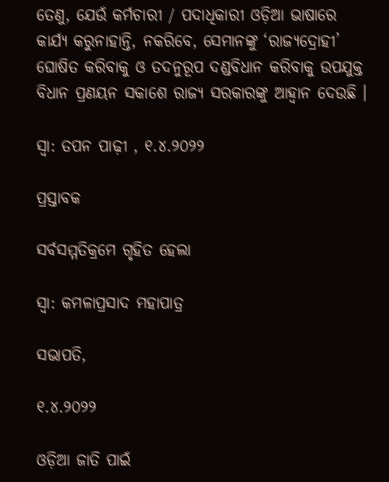ତେଣୁ, ଯେଉଁ କର୍ମଚାରୀ / ପଦାଧିକାରୀ ଓଡ଼ିଆ ଭାଷାରେ କାର୍ଯ୍ୟ କରୁନାହାନ୍ତି, ନକରିବେ, ସେମାନଙ୍କୁ ‘ରାଜ୍ୟଦ୍ରୋହୀ’  ଘୋଷିତ କରିବାକୁ ଓ ତଦନୁରୂପ ଦଣ୍ଡବିଧାନ କରିବାକୁ ଉପଯୁକ୍ତ ବିଧାନ ପ୍ରଣୟନ ସକାଶେ ରାଜ୍ୟ ସରକାରଙ୍କୁ ଆହ୍ଵାନ ଦେଉଛି ।

ସ୍ଵା: ତପନ ପାଢ଼ୀ , ୧.୪.୨୦୨୨

ପ୍ରସ୍ତାବକ

ସର୍ବସମ୍ମତିକ୍ରମେ ଗୃହିତ ହେଲା

ସ୍ଵା: କମଳାପ୍ରସାଦ ମହାପାତ୍ର

ସଭାପତି,

୧.୪.୨୦୨୨

ଓଡ଼ିଆ ଜାତି ପାଇଁ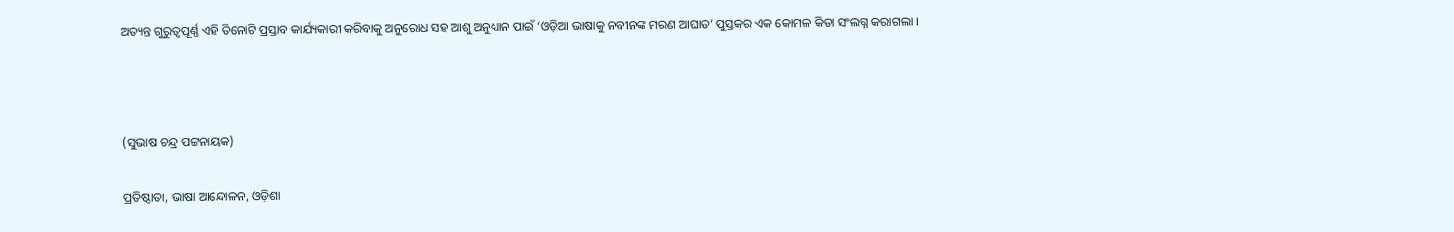ଅତ୍ୟନ୍ତ ଗୁରୁତ୍ୱପୂର୍ଣ୍ଣ ଏହି ତିନୋଟି ପ୍ରସ୍ତାବ କାର୍ଯ୍ୟକାରୀ କରିବାକୁ ଅନୁରୋଧ ସହ ଆଶୁ ଅନୁଧ୍ୟାନ ପାଇଁ ‘ଓଡ଼ିଆ ଭାଷାକୁ ନବୀନଙ୍କ ମରଣ ଆଘାତ’ ପୁସ୍ତକର ଏକ କୋମଳ କିତା ସଂଲଗ୍ନ କରାଗଲା ।



(ସୁଭାଷ ଚନ୍ଦ୍ର ପଟ୍ଟନାୟକ)

ପ୍ରତିଷ୍ଠାତା, ଭାଷା ଆନ୍ଦୋଳନ, ଓଡ଼ିଶା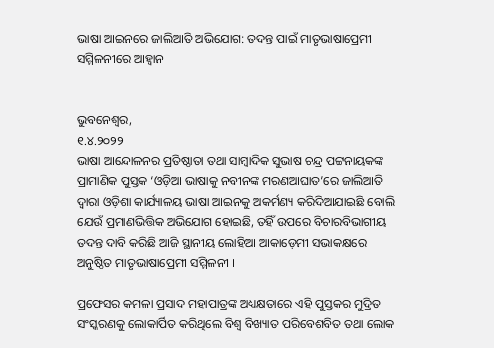ଭାଷା ଆଇନରେ ଜାଲିଆତି ଅଭିଯୋଗ: ତଦନ୍ତ ପାଇଁ ମାତୃଭାଷାପ୍ରେମୀ ସମ୍ମିଳନୀରେ ଆହ୍ଵାନ


ଭୁବନେଶ୍ବର,
୧.୪.୨୦୨୨
ଭାଷା ଆନ୍ଦୋଳନର ପ୍ରତିଷ୍ଠାତା ତଥା ସାମ୍ବାଦିକ ସୁଭାଷ ଚନ୍ଦ୍ର ପଟ୍ଟନାୟକଙ୍କ ପ୍ରାମାଣିକ ପୁସ୍ତକ ‘ଓଡ଼ିଆ ଭାଷାକୁ ନବୀନଙ୍କ ମରଣଆଘାତ’ରେ ଜାଲିଆତି ଦ୍ଵାରା ଓଡ଼ିଶା କାର୍ଯ୍ୟାଳୟ ଭାଷା ଆଇନକୁ ଅକର୍ମଣ୍ୟ କରିଦିଆଯାଇଛି ବୋଲି ଯେଉଁ ପ୍ରମାଣଭିତ୍ତିକ ଅଭିଯୋଗ ହୋଇଛି, ତହିଁ ଉପରେ ବିଚାରବିଭାଗୀୟ ତଦନ୍ତ ଦାବି କରିଛି ଆଜି ସ୍ଥାନୀୟ ଲୋହିଆ ଆକାଡ଼େମୀ ସଭାକକ୍ଷରେ ଅନୁଷ୍ଠିତ ମାତୃଭାଷାପ୍ରେମୀ ସମ୍ମିଳନୀ ।

ପ୍ରଫେସର କମଳା ପ୍ରସାଦ ମହାପାତ୍ରଙ୍କ ଅଧ୍ୟକ୍ଷତାରେ ଏହି ପୁସ୍ତକର ମୁଦ୍ରିତ ସଂସ୍କରଣକୁ ଲୋକାର୍ପିତ କରିଥିଲେ ବିଶ୍ଵ ବିଖ୍ୟାତ ପରିବେଶବିତ ତଥା ଲୋକ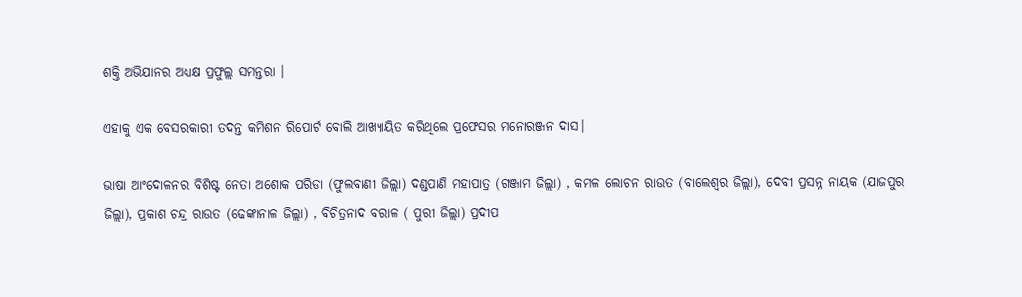ଶକ୍ତି ଅଭିଯାନର ଅଧ୍ୟକ୍ଷ ପ୍ରଫୁଲ୍ଲ ସମନ୍ତରା ।

ଏହାକୁ ଏକ ବେସରକାରୀ ତଦନ୍ତ କମିଶନ ରିପୋର୍ଟ ବୋଲି ଆଖ୍ୟାୟିତ କରିଥିଲେ ପ୍ରଫେସର ମନୋରଞ୍ଜନ ଦାସ।

ଭାଷା ଆଂଦୋଳନର ବିଶିଷ୍ଟ ନେତା ଅଶୋକ ପରିଡା (ଫୁଲବାଣୀ ଜିଲ୍ଲା) ଦଣ୍ଡପାଣି ମହାପାତ୍ର (ଗଞ୍ଜାମ ଜିଲ୍ଲା) , କମଳ ଲୋଚନ ରାଉତ (ବାଲେଶ୍ଵର ଜିଲ୍ଲା), ଦେବୀ ପ୍ରସନ୍ନ ନାୟକ (ଯାଜପୁର ଜିଲ୍ଲା), ପ୍ରକାଶ ଚନ୍ଦ୍ର ରାଉତ (ଢେଙ୍କାନାଳ ଜିଲ୍ଲା) , ବିଚିତ୍ରନାଦ ବରାଳ ( ପୁରୀ ଜିଲ୍ଲା) ପ୍ରଦୀପ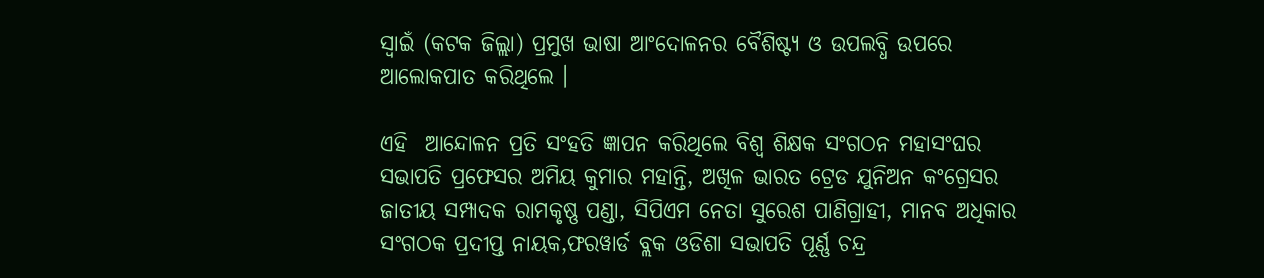ସ୍ଵାଇଁ (କଟକ ଜିଲ୍ଲା) ପ୍ରମୁଖ ଭାଷା ଆଂଦୋଳନର ବୈଶିଷ୍ଟ୍ୟ ଓ ଉପଲବ୍ଧି ଉପରେ ଆଲୋକପାତ କରିଥିଲେ ।

ଏହି  ଆନ୍ଦୋଳନ ପ୍ରତି ସଂହତି ଜ୍ଞାପନ କରିଥିଲେ ବିଶ୍ଵ ଶିକ୍ଷକ ସଂଗଠନ ମହାସଂଘର ସଭାପତି ପ୍ରଫେସର ଅମିୟ କୁମାର ମହାନ୍ତି, ଅଖିଳ ଭାରତ ଟ୍ରେଡ ଯୁନିଅନ କଂଗ୍ରେସର ଜାତୀୟ ସମ୍ପାଦକ ରାମକୃଷ୍ଣ ପଣ୍ଡା, ସିପିଏମ ନେତା ସୁରେଶ ପାଣିଗ୍ରାହୀ, ମାନବ ଅଧିକାର ସଂଗଠକ ପ୍ରଦୀପ୍ତ ନାୟକ,ଫରୱାର୍ଡ ବ୍ଲକ ଓଡିଶା ସଭାପତି ପୂର୍ଣ୍ଣ ଚନ୍ଦ୍ର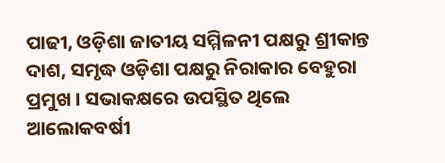ପାଢୀ, ଓଡ଼ିଶା ଜାତୀୟ ସମ୍ମିଳନୀ ପକ୍ଷରୁ ଶ୍ରୀକାନ୍ତ ଦାଶ, ସମୃଦ୍ଧ ଓଡ଼ିଶା ପକ୍ଷରୁ ନିରାକାର ବେହୁରା ପ୍ରମୁଖ । ସଭାକକ୍ଷରେ ଉପସ୍ଥିତ ଥିଲେ ଆଲୋକବର୍ଷୀ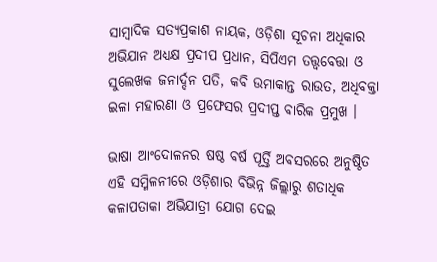ସାମ୍ବାଦିକ ସତ୍ୟପ୍ରକାଶ ନାୟକ, ଓଡ଼ିଶା ସୂଚନା ଅଧିକାର ଅଭିଯାନ ଅଧ୍ୟକ୍ଷ ପ୍ରଦୀପ ପ୍ରଧାନ, ସିପିଏମ ତତ୍ତ୍ବବେତ୍ତା ଓ ସୁଲେଖକ ଜନାର୍ଦ୍ଦନ ପତି, କବି ଉମାକାନ୍ତ ରାଉତ, ଅଧିବକ୍ତା ଇଳା ମହାରଣା ଓ ପ୍ରଫେସର ପ୍ରଦୀପ୍ତ ବାରିକ ପ୍ରମୁଖ ।

ଭାଷା ଆଂଦୋଳନର ଷଷ୍ଠ ବର୍ଷ ପୂର୍ତ୍ତି ଅବସରରେ ଅନୁଷ୍ଠିତ ଏହି ସମ୍ମିଳନୀରେ ଓଡ଼ିଶାର ବିଭିନ୍ନ ଜିଲ୍ଲାରୁ ଶତାଧିକ କଳାପତାକା ଅଭିଯାତ୍ରୀ ଯୋଗ ଦେଇ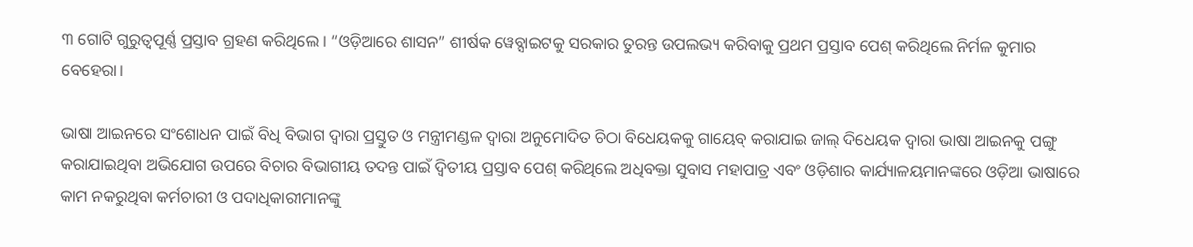୩ ଗୋଟି ଗୁରୁତ୍ୱପୂର୍ଣ୍ଣ ପ୍ରସ୍ତାବ ଗ୍ରହଣ କରିଥିଲେ । “ଓଡ଼ିଆରେ ଶାସନ” ଶୀର୍ଷକ ୱେବ୍ସାଇଟକୁ ସରକାର ତୁରନ୍ତ ଉପଲଭ୍ୟ କରିବାକୁ ପ୍ରଥମ ପ୍ରସ୍ତାବ ପେଶ୍ କରିଥିଲେ ନିର୍ମଳ କୁମାର ବେହେରା।

ଭାଷା ଆଇନରେ ସଂଶୋଧନ ପାଇଁ ବିଧି ବିଭାଗ ଦ୍ଵାରା ପ୍ରସ୍ତୁତ ଓ ମନ୍ତ୍ରୀମଣ୍ଡଳ ଦ୍ଵାରା ଅନୁମୋଦିତ ଚିଠା ବିଧେୟକକୁ ଗାୟେବ୍ କରାଯାଇ ଜାଲ୍ ଦିଧେୟକ ଦ୍ଵାରା ଭାଷା ଆଇନକୁ ପଙ୍ଗୁ କରାଯାଇଥିବା ଅଭିଯୋଗ ଉପରେ ବିଚାର ବିଭାଗୀୟ ତଦନ୍ତ ପାଇଁ ଦ୍ଵିତୀୟ ପ୍ରସ୍ତାବ ପେଶ୍ କରିଥିଲେ ଅଧିବକ୍ତା ସୁବାସ ମହାପାତ୍ର ଏବଂ ଓଡ଼ିଶାର କାର୍ଯ୍ୟାଳୟମାନଙ୍କରେ ଓଡ଼ିଆ ଭାଷାରେ କାମ ନକରୁଥିବା କର୍ମଚାରୀ ଓ ପଦାଧିକାରୀମାନଙ୍କୁ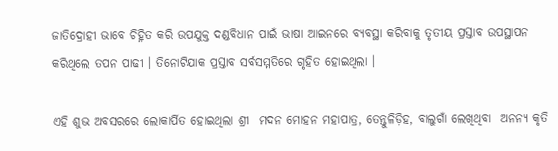ଜାତିଦ୍ରୋହୀ ଭାବେ ଚିହ୍ନିତ କରି ଉପଯୁକ୍ତ ଦଣ୍ଡବିଧାନ ପାଇଁ ଭାଷା ଆଇନରେ ବ୍ୟବସ୍ଥା କରିବାକୁ ତୃତୀୟ ପ୍ରସ୍ତାବ ଉପସ୍ଥାପନ କରିଥିଲେ ତପନ ପାଢୀ । ତିନୋଟିଯାକ ପ୍ରସ୍ତାବ ସର୍ବସମ୍ମତିରେ ଗୃହିତ ହୋଇଥିଲା ।

ଏହି ଶୁଭ ଅବସରରେ ଲୋକାର୍ପିତ ହୋଇଥିଲା ଶ୍ରୀ  ମଦନ ମୋହନ ମହାପାତ୍ର, ତେନ୍ତୁଳିଡ଼ିହ, ବାଲୁଗାଁ ଲେଖିଥିବା  ଅନନ୍ୟ କୃତି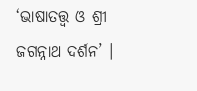‘ଭାଷାତତ୍ତ୍ଵ ଓ ଶ୍ରୀ ଜଗନ୍ନାଥ ଦର୍ଶନ’ ।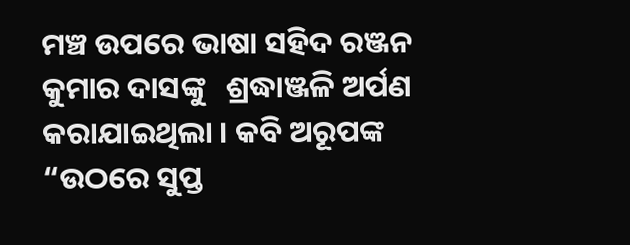ମଞ୍ଚ ଉପରେ ଭାଷା ସହିଦ ରଞ୍ଜନ କୁମାର ଦାସଙ୍କୁ   ଶ୍ରଦ୍ଧାଞ୍ଜଳି ଅର୍ପଣ କରାଯାଇଥିଲା । କବି ଅରୂପଙ୍କ “ଉଠରେ ସୁପ୍ତ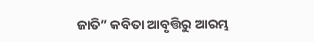ଜାତି” କବିତା ଆବୃତ୍ତିରୁ ଆରମ୍ଭ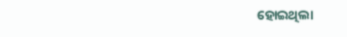ହୋଇଥିଲା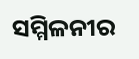ସମ୍ମିଳନୀର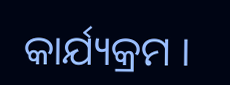କାର୍ଯ୍ୟକ୍ରମ ।